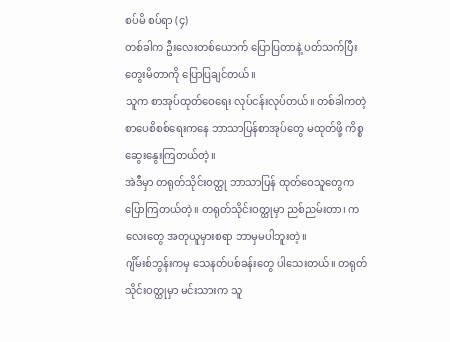စပ်မိ စပ်ရာ (၄)
တစ်ခါက ဦးလေးတစ်ယောက် ပြောပြတာနဲ့ ပတ်သက်ပြီး တွေးမိတာကို ပြောပြချင်တယ်။
သူက စာအုပ်ထုတ်ဝေရေး လုပ်ငန်းလုပ်တယ်။ တစ်ခါကတဲ့ စာပေစိစစ်ရေးကနေ ဘာသာပြန်စာအုပ်တွေ မထုတ်ဖို့ ကိစ္စဆွေးနွေးကြတယ်တဲ့။
အဲဒီမှာ တရုတ်သိုင်းဝတ္ထု ဘာသာပြန် ထုတ်ဝေသူတွေက ပြောကြတယ်တဲ့။ တရုတ်သိုင်းဝတ္ထုမှာ ညစ်ညမ်းတာ၊ ကလေးတွေ အတုယူမှားစရာ ဘာမှမပါဘူးတဲ့။
ဂျိမ်းစ်ဘွန်းကမှ သေနတ်ပစ်ခန်းတွေ ပါသေးတယ်။ တရုတ်သိုင်းဝတ္ထုမှာ မင်းသားက သူ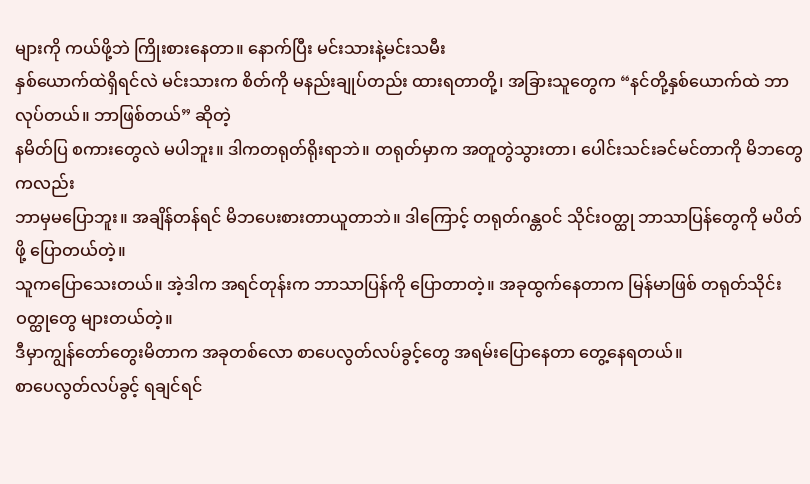များကို ကယ်ဖို့ဘဲ ကြိုးစားနေတာ။ နောက်ပြီး မင်းသားနဲ့မင်းသမီး
နှစ်ယောက်ထဲရှိရင်လဲ မင်းသားက စိတ်ကို မနည်းချုပ်တည်း ထားရတာတို့၊ အခြားသူတွေက “နင်တို့နှစ်ယောက်ထဲ ဘာလုပ်တယ်။ ဘာဖြစ်တယ်” ဆိုတဲ့
နမိတ်ပြ စကားတွေလဲ မပါဘူး။ ဒါကတရုတ်ရိုးရာဘဲ။ တရုတ်မှာက အတူတွဲသွားတာ၊ ပေါင်းသင်းခင်မင်တာကို မိဘတွေကလည်း
ဘာမှမပြောဘူး။ အချိန်တန်ရင် မိဘပေးစားတာယူတာဘဲ။ ဒါကြောင့် တရုတ်ဂန္တဝင် သိုင်းဝတ္ထု ဘာသာပြန်တွေကို မပိတ်ဖို့ ပြောတယ်တဲ့။
သူကပြောသေးတယ်။ အဲ့ဒါက အရင်တုန်းက ဘာသာပြန်ကို ပြောတာတဲ့။ အခုထွက်နေတာက မြန်မာဖြစ် တရုတ်သိုင်းဝတ္ထုတွေ များတယ်တဲ့။
ဒီမှာကျွန်တော်တွေးမိတာက အခုတစ်လော စာပေလွတ်လပ်ခွင့်တွေ အရမ်းပြောနေတာ တွေ့နေရတယ်။
စာပေလွတ်လပ်ခွင့် ရချင်ရင်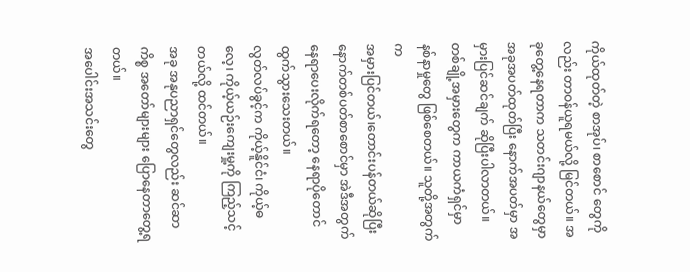ကိုယ်ထုတ်တဲ့ စာအုပ်၊ စာစောင် တွေကိုလည်း တာဝန်ယူရမယ်လို့ မြင်တယ်။ အခုတွေ့နေရတာက သတင်းဂျာနယ်တွေမှာ
အခုအပတ်ထုတ်ပြီး နောက်အပတ်မှာ အမှားပြင်ဆင်ချက် ဆိုပြီးပါလာတယ်။ တစ်ချို့အမှားတွေက ကာယကံရှင်မှာ နစ်နာမှုတွေ ဖြစ်စေတယ်။ သူတို့အတွက်က
အမှားပြင်တယ်၊တောင်းပန်တယ်ဆိုပြီး နောက်တစ်ပတ်စာစောင်မှာ အဲဒီအတွက် နေရာပေးလိုက်ရတော့ နေရာပိုတောင် ထွက်သွားသေးတယ်။
လွတ်လပ်ခွင့်က ကိုယ့်နိူင်ငံ၊ ကိုယ့်ဓလေ့၊ ကိုယ့်ယဉ်းကျေးမှု့ကို ကြည့်သင့်တယ်လို့ ထင်တယ်။
အခု အနုပညာရှင်တွေလည်း ဆင်ဆာကိစ္စ အတော်များများ ပြောနေတာတွေ့ရတယ်။
အပေါင်းအသင်းတွေ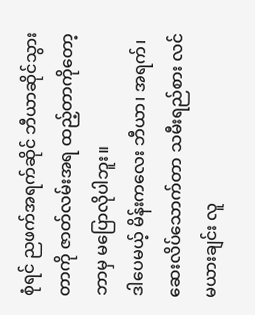စုံရင် ညဖက်အရက်ဆိုင် ဘီယာဆိုင်သွားတာကို ဇာတ်လမ်းအရ ထည့်တာကိုတော့ ဘာမှ မပြောလိုပါဘူး။
ဒါပေမယ့် မိန်းကလေး ဘီယာ၊ အရက်၊ ဆေးလိပ်သောက်တာ သမီးရည်စား လင်မယားချင်း လူ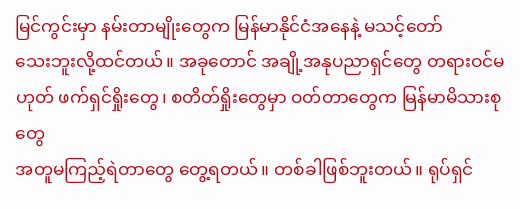မြင်ကွင်းမှာ နမ်းတာမျိုးတွေက မြန်မာနိုင်ငံအနေနဲ့ မသင့်တော်
သေးဘူးလို့ထင်တယ်။ အခုတောင် အချို့အနုပညာရှင်တွေ တရားဝင်မဟုတ် ဖက်ရှင်ရှိုးတွေ၊ စတိတ်ရှိုးတွေမှာ ဝတ်တာတွေက မြန်မာမိသားစုတွေ
အတူမကြည့်ရဲတာတွေ တွေ့ရတယ်။ တစ်ခါဖြစ်ဘူးတယ်။ ရုပ်ရှင်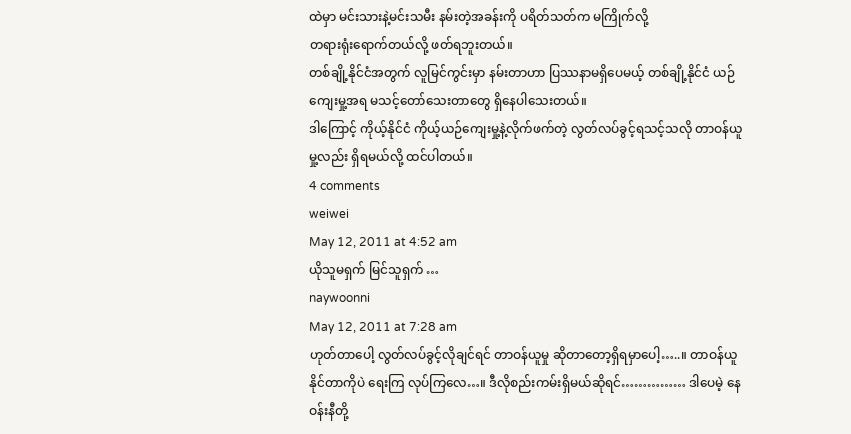ထဲမှာ မင်းသားနဲ့မင်းသမီး နမ်းတဲ့အခန်းကို ပရိတ်သတ်က မကြိုက်လို့
တရားရုံးရောက်တယ်လို့ ဖတ်ရဘူးတယ်။
တစ်ချို့နိုင်ငံအတွက် လူမြင်ကွင်းမှာ နမ်းတာဟာ ပြဿနာမရှိပေမယ့် တစ်ချို့နိုင်ငံ ယဉ်ကျေးမှု့အရ မသင့်တော်သေးတာတွေ ရှိနေပါသေးတယ်။
ဒါကြောင့် ကိုယ့်နိုင်ငံ ကိုယ့်ယဉ်ကျေးမှု့နဲ့လိုက်ဖက်တဲ့ လွတ်လပ်ခွင့်ရသင့်သလို တာဝန်ယူမှု့လည်း ရှိရမယ်လို့ ထင်ပါတယ်။
4 comments
weiwei
May 12, 2011 at 4:52 am
ယိုသူမရှက် မြင်သူရှက် …
naywoonni
May 12, 2011 at 7:28 am
ဟုတ်တာပေါ့ လွတ်လပ်ခွင့်လိုချင်ရင် တာဝန်ယူမှု ဆိုတာတော့ရှိရမှာပေါ့…..။ တာဝန်ယူနိုင်တာကိုပဲ ရေးကြ လုပ်ကြလေ…။ ဒီလိုစည်းကမ်းရှိမယ်ဆိုရင်…………… ဒါပေမဲ့ နေဝန်းနီတို့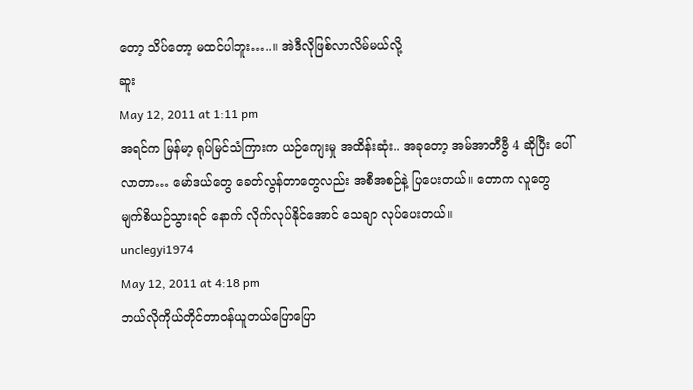တော့ သိပ်တော့ မထင်ပါဘူး…..။ အဲဒီလိုဖြစ်လာလိမ်မယ်လို့
ဆူး
May 12, 2011 at 1:11 pm
အရင်က မြန်မာ့ ရုပ်မြင်သံကြားက ယဉ်ကျေးမှု အထိန်းဆုံး.. အခုတော့ အမ်အာတီဗွီ 4 ဆိုပြီး ပေါ်လာတာ… မော်ဒယ်တွေ ခေတ်လွန်တာတွေလည်း အစီအစဉ်နဲ့ ပြပေးတယ်။ တောက လူတွေ မျက်စိယဉ်သွားရင် နောက် လိုက်လုပ်နိုင်အောင် သေချာ လုပ်ပေးတယ်။
unclegyi1974
May 12, 2011 at 4:18 pm
ဘယ်လိုကိုယ်တိုင်တာဝန်ယူတယ်ပြောပြော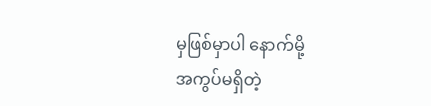မှဖြစ်မှာပါ နောက်မို့
အကွပ်မရှိတဲ့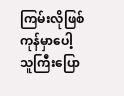ကြမ်းလိုဖြစ်ကုန်မှာပေါ့
သူကြီးပြော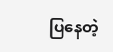ပြနေတဲ့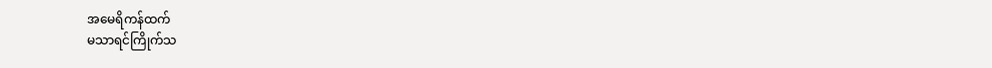အမေရိကန်ထက်
မသာရင်ကြိုက်သ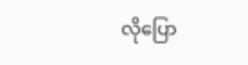လိုပြော